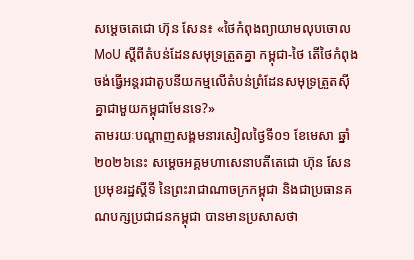សម្ដេចតេជោ ហ៊ុន សែន៖ «ថៃកំពុងព្យាយាមលុបចោល MoU ស្តីពីតំបន់ដែនសមុទ្រត្រួតគ្នា កម្ពុជា-ថៃ តើថៃកំពុងចង់ធ្វើអន្តរជាតូបនីយកម្មលើតំបន់ព្រំដែនសមុទ្រត្រួតស៊ីគ្នាជាមួយកម្ពុជាមែនទេ?»
តាមរយៈបណ្ដាញសង្គមនារសៀលថ្ងៃទី០១ ខែមេសា ឆ្នាំ២០២៦នេះ សម្ដេចអគ្គមហាសេនាបតីតេជោ ហ៊ុន សែន ប្រមុខរដ្ឋស្ដីទី នៃព្រះរាជាណាចក្រកម្ពុជា និងជាប្រធានគណបក្សប្រជាជនកម្ពុជា បានមានប្រសាសថា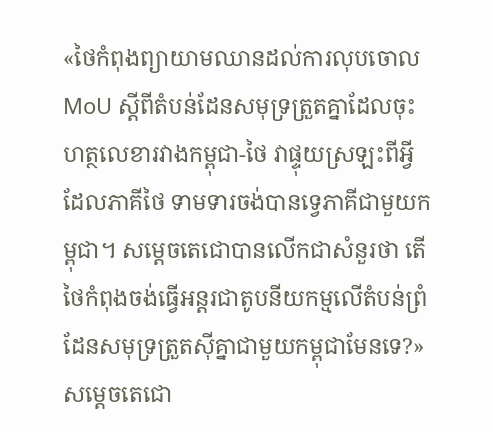«ថៃកំពុងព្យាយាមឈានដល់ការលុបចោល MoU ស្តីពីតំបន់ដែនសមុទ្រត្រួតគ្នាដែលចុះហត្ថលេខារវាងកម្ពុជា-ថៃ វាផ្ទុយស្រឡះពីអ្វីដែលភាគីថៃ ទាមទារចង់បានទ្វេភាគីជាមួយកម្ពុជា។ សម្ដេចតេជោបានលើកជាសំនួរថា តើថៃកំពុងចង់ធ្វើអន្តរជាតូបនីយកម្មលើតំបន់ព្រំដែនសមុទ្រត្រួតស៊ីគ្នាជាមួយកម្ពុជាមែនទេ?»
សម្ដេចតេជោ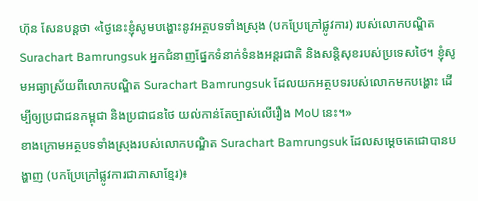ហ៊ុន សែនបន្តថា «ថ្ងៃនេះខ្ញុំសូមបង្ហោះនូវអត្ថបទទាំងស្រុង (បកប្រែក្រៅផ្លូវការ) របស់លោកបណ្ឌិត Surachart Bamrungsuk អ្នកជំនាញផ្នែកទំនាក់ទំនងអន្តរជាតិ និងសន្តិសុខរបស់ប្រទេសថៃ។ ខ្ញុំសូមអធ្យាស្រ័យពីលោកបណ្ឌិត Surachart Bamrungsuk ដែលយកអត្ថបទរបស់លោកមកបង្ហោះ ដើម្បីឲ្យប្រជាជនកម្ពុជា និងប្រជាជនថៃ យល់កាន់តែច្បាស់លើរឿង MoU នេះ។»
ខាងក្រោមអត្ថបទទាំងស្រុងរបស់លោកបណ្ឌិត Surachart Bamrungsuk ដែលសម្ដេចតេជោបានបង្ហាញ (បកប្រែក្រៅផ្លូវការជាភាសាខ្មែរ)៖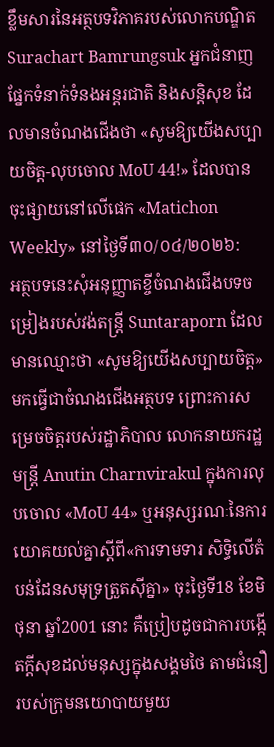ខ្លឹមសារនៃអត្ថបទវិភាគរបស់លោកបណ្ឌិត Surachart Bamrungsuk អ្នកជំនាញផ្នែកទំនាក់ទំនងអន្តរជាតិ និងសន្តិសុខ ដែលមានចំណងជើងថា «សូមឱ្យយើងសប្បាយចិត្ត-លុបចោល MoU 44!» ដែលបានចុះផ្សាយនៅលើផេក «Matichon Weekly» នៅថ្ងៃទី៣០/០៤/២០២៦:
អត្ថបទនេះសុំអនុញ្ញាតខ្ចីចំណងជើងបទចម្រៀងរបស់វង់តន្ត្រី Suntaraporn ដែលមានឈ្មោះថា «សូមឱ្យយើងសប្បាយចិត្ត» មកធ្វើជាចំណងជើងអត្ថបទ ព្រោះការសម្រេចចិត្តរបស់រដ្ឋាភិបាល លោកនាយករដ្ឋមន្ត្រី Anutin Charnvirakul ក្នុងការលុបចោល «MoU 44» ឬអនុស្សរណៈនៃការយោគយល់គ្នាស្ដីពី«ការទាមទារ សិទ្ធិលើតំបន់ដែនសមុទ្រត្រួតស៊ីគ្នា» ចុះថ្ងៃទី18 ខែមិថុនា ឆ្នាំ2001 នោះ គឺប្រៀបដូចជាការបង្កើតក្ដីសុខដល់មនុស្សក្នុងសង្គមថៃ តាមជំនឿរបស់ក្រុមនយោបាយមួយ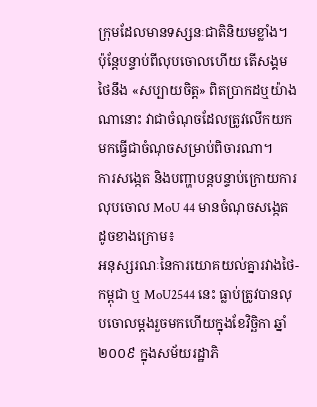ក្រុមដែលមានទស្សនៈជាតិនិយមខ្លាំង។
ប៉ុន្តែបន្ទាប់ពីលុបចោលហើយ តើសង្គមថៃនឹង «សប្បាយចិត្ត» ពិតប្រាកដឬយ៉ាងណានោះ វាជាចំណុចដែលត្រូវលើកយកមកធ្វើជាចំណុចសម្រាប់ពិចារណា។
ការសង្កេត និងបញ្ហាបន្តបន្ទាប់ក្រោយការលុបចោល MoU 44 មានចំណុចសង្កេតដូចខាងក្រោម៖
អនុស្សរណៈនៃការយោគយល់គ្នារវាងថៃ-កម្ពុជា ឬ MoU2544 នេះ ធ្លាប់ត្រូវបានលុបចោលម្ដងរួចមកហើយក្នុងខែវិច្ឆិកា ឆ្នាំ២០០៩ ក្នុងសម័យរដ្ឋាភិ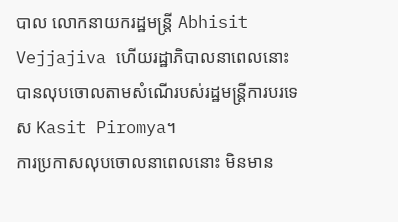បាល លោកនាយករដ្ឋមន្ត្រី Abhisit Vejjajiva ហើយរដ្ឋាភិបាលនាពេលនោះបានលុបចោលតាមសំណើរបស់រដ្ឋមន្ត្រីការបរទេស Kasit Piromya។
ការប្រកាសលុបចោលនាពេលនោះ មិនមាន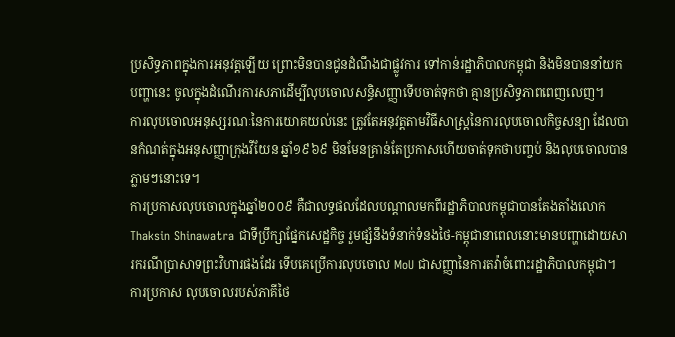ប្រសិទ្ធភាពក្នុងការអនុវត្តឡើយ ព្រោះមិនបានជូនដំណឹងជាផ្លូវការ ទៅកាន់រដ្ឋាភិបាលកម្ពុជា និងមិនបាននាំយកបញ្ហានេះ ចូលក្នុងដំណើរការសភាដើម្បីលុបចោលសន្ធិសញ្ញាទើបចាត់ទុកថា គ្មានប្រសិទ្ធភាពពេញលេញ។
ការលុបចោលអនុស្សរណៈនៃការយោគយល់នេះ ត្រូវតែអនុវត្តតាមវិធីសាស្រ្តនៃការលុបចោលកិច្ចសន្យា ដែលបានកំណត់ក្នុងអនុសញ្ញាក្រុងវីយែន ឆ្នាំ១៩៦៩ មិនមែនគ្រាន់តែប្រកាសហើយចាត់ទុកថាបញ្ចប់ និងលុបចោលបានភ្លាមៗនោះទេ។
ការប្រកាសលុបចោលក្នុងឆ្នាំ២០០៩ គឺជាលទ្ធផលដែលបណ្តាលមកពីរដ្ឋាភិបាលកម្ពុជាបានតែងតាំងលោក Thaksin Shinawatra ជាទីប្រឹក្សាផ្នែកសេដ្ឋកិច្ច រួមផ្សំនឹងទំនាក់ទំនងថៃ-កម្ពុជានាពេលនោះមានបញ្ហាដោយសារករណីប្រាសាទព្រះវិហារផងដែរ ទើបគេប្រើការលុបចោល MoU ជាសញ្ញានៃការតវ៉ាចំពោះរដ្ឋាភិបាលកម្ពុជា។
ការប្រកាស លុបចោលរបស់ភាគីថៃ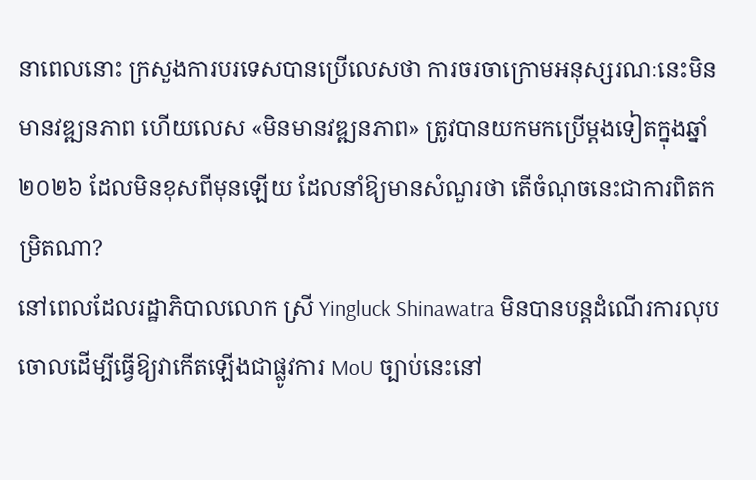នាពេលនោះ ក្រសួងការបរទេសបានប្រើលេសថា ការចរចាក្រោមអនុស្សរណៈនេះមិនមានវឌ្ឍនភាព ហើយលេស «មិនមានវឌ្ឍនភាព» ត្រូវបានយកមកប្រើម្ដងទៀតក្នុងឆ្នាំ២០២៦ ដែលមិនខុសពីមុនឡើយ ដែលនាំឱ្យមានសំណួរថា តើចំណុចនេះជាការពិតកម្រិតណា?
នៅពេលដែលរដ្ឋាភិបាលលោក ស្រី Yingluck Shinawatra មិនបានបន្តដំណើរការលុបចោលដើម្បីធ្វើឱ្យវាកើតឡើងជាផ្លូវការ MoU ច្បាប់នេះនៅ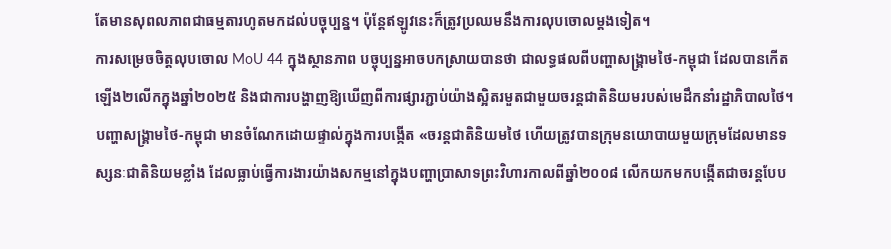តែមានសុពលភាពជាធម្មតារហូតមកដល់បច្ចុប្បន្ន។ ប៉ុន្តែឥឡូវនេះក៏ត្រូវប្រឈមនឹងការលុបចោលម្ដងទៀត។
ការសម្រេចចិត្តលុបចោល MoU 44 ក្នុងស្ថានភាព បច្ចុប្បន្នអាចបកស្រាយបានថា ជាលទ្ធផលពីបញ្ហាសង្គ្រាមថៃ-កម្ពុជា ដែលបានកើតឡើង២លើកក្នុងឆ្នាំ២០២៥ និងជាការបង្ហាញឱ្យឃើញពីការផ្សារភ្ជាប់យ៉ាងស្អិតរមួតជាមួយចរន្តជាតិនិយមរបស់មេដឹកនាំរដ្ឋាភិបាលថៃ។
បញ្ហាសង្គ្រាមថៃ-កម្ពុជា មានចំណែកដោយផ្ទាល់ក្នុងការបង្កើត «ចរន្តជាតិនិយមថៃ ហើយត្រូវបានក្រុមនយោបាយមួយក្រុមដែលមានទស្សនៈជាតិនិយមខ្លាំង ដែលធ្លាប់ធ្វើការងារយ៉ាងសកម្មនៅក្នុងបញ្ហាប្រាសាទព្រះវិហារកាលពីឆ្នាំ២០០៨ លើកយកមកបង្កើតជាចរន្តបែប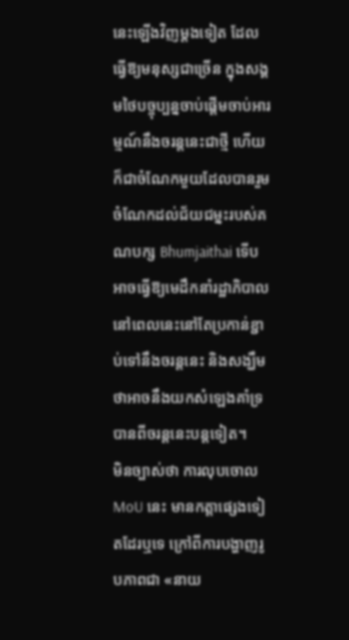នេះឡើងវិញម្តងទៀត ដែលធ្វើឱ្យមនុស្សជាច្រើន ក្នុងសង្គមថៃបច្ចុប្បន្នចាប់ផ្តើមចាប់អារម្មណ៍នឹងចរន្តនេះជាថ្មី ហើយក៏ជាចំណែកមួយដែលបានរួមចំណែកដល់ជ័យជម្នះរបស់គណបក្ស Bhumjaithai ទើបអាចធ្វើឱ្យមេដឹកនាំរដ្ឋាភិបាល នៅពេលនេះនៅតែប្រកាន់ខ្ជាប់ទៅនឹងចរន្តនេះ និងសង្ឃឹមថាអាចនឹងយកសំឡេងគាំទ្របានពីចរន្តនេះបន្តទៀត។
មិនច្បាស់ថា ការលុបចោល MoU នេះ មានកត្តាផ្សេងទៀតដែរឬទេ ក្រៅពីការបង្ហាញរូបភាពជា «នាយ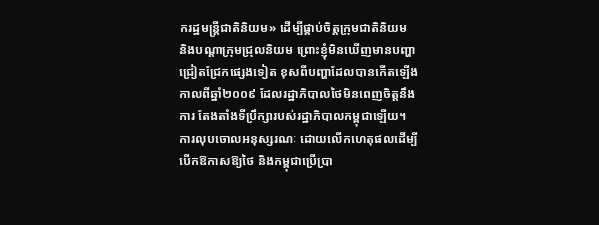ករដ្ឋមន្ត្រីជាតិនិយម» ដើម្បីផ្គាប់ចិត្តក្រុមជាតិនិយម
និងបណ្តាក្រុមជ្រុលនិយម ព្រោះខ្ញុំមិនឃើញមានបញ្ហាជ្រៀតជ្រែកផ្សេងទៀត ខុសពីបញ្ហាដែលបានកើតឡើងកាលពីឆ្នាំ២០០៩ ដែលរដ្ឋាភិបាលថៃមិនពេញចិត្តនឹងការ តែងតាំងទីប្រឹក្សារបស់រដ្ឋាភិបាលកម្ពុជាឡើយ។
ការលុបចោលអនុស្សរណៈ ដោយលើកហេតុផលដើម្បីបើកឱកាសឱ្យថៃ និងកម្ពុជាប្រើប្រា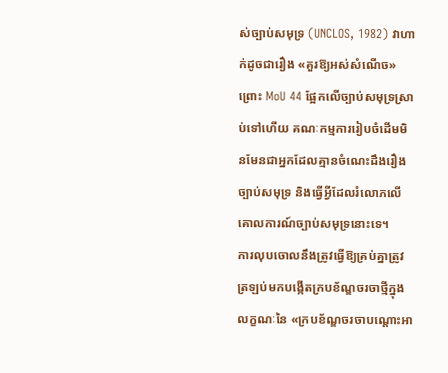ស់ច្បាប់សមុទ្រ (UNCLOS, 1982) វាហាក់ដូចជារឿង «គួរឱ្យអស់សំណើច» ព្រោះ MoU 44 ផ្អែកលើច្បាប់សមុទ្រស្រាប់ទៅហើយ គណៈកម្មការរៀបចំដើមមិនមែនជាអ្នកដែលគ្មានចំណេះដឹងរឿងច្បាប់សមុទ្រ និងធ្វើអ្វីដែលរំលោភលើគោលការណ៍ច្បាប់សមុទ្រនោះទេ។
ការលុបចោលនឹងត្រូវធ្វើឱ្យគ្រប់គ្នាត្រូវត្រឡប់មកបង្កើតក្របខ័ណ្ឌចរចាថ្មីក្នុងលក្ខណៈនៃ «ក្របខ័ណ្ឌចរចាបណ្ដោះអា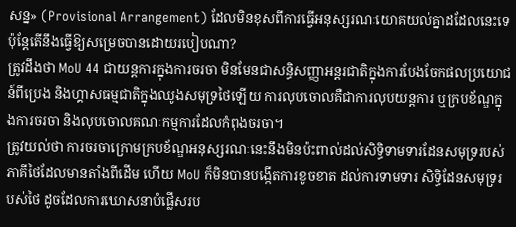សន្ន» (Provisional Arrangement) ដែលមិនខុសពីការធ្វើអនុស្សរណៈយោគយល់គ្នាដដែលនេះទេ ប៉ុន្តែតើនឹងធ្វើឱ្យសម្រេចបានដោយរបៀបណា?
ត្រូវដឹងថា MoU 44 ជាយន្តការក្នុងការចរចា មិនមែនជាសន្ធិសញ្ញាអន្តរជាតិក្នុងការបែងចែកផលប្រយោជន៍ពីប្រេង និងហ្គាសធម្មជាតិក្នុងឈូងសមុទ្រថៃឡើយ ការលុបចោលគឺជាការលុបយន្តការ ឬក្របខ័ណ្ឌក្នុងការចរចា និងលុបចោលគណៈកម្មការដែលកំពុងចរចា។
ត្រូវយល់ថា ការចរចាក្រោមក្របខ័ណ្ឌអនុស្សរណៈនេះនឹងមិនប៉ះពាល់ដល់សិទ្ធិទាមទារដែនសមុទ្ររបស់ភាគីថៃដែលមានតាំងពីដើម ហើយ MoU ក៏មិនបានបង្កើតការខូចខាត ដល់ការទាមទារ សិទ្ធិដែនសមុទ្ររបស់ថៃ ដូចដែលការឃោសនាបំផ្លើសរប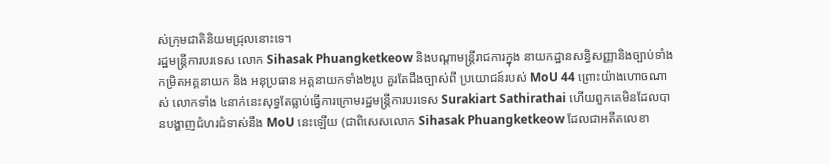ស់ក្រុមជាតិនិយមជ្រុលនោះទេ។
រដ្ឋមន្ត្រីការបរទេស លោក Sihasak Phuangketkeow និងបណ្ដាមន្ត្រីរាជការក្នុង នាយកដ្ឋានសន្ធិសញ្ញានិងច្បាប់ទាំងកម្រិតអគ្គនាយក និង អនុប្រធាន អគ្គនាយកទាំង២រូប គួរតែដឹងច្បាស់ពី ប្រយោជន៍របស់ MoU 44 ព្រោះយ៉ាងហោចណាស់ លោកទាំង ៤នាក់នេះសុទ្ធតែធ្លាប់ធ្វើការក្រោមរដ្ឋមន្ត្រីការបរទេស Surakiart Sathirathai ហើយពួកគេមិនដែលបានបង្ហាញជំហរជំទាស់នឹង MoU នេះឡើយ (ជាពិសេសលោក Sihasak Phuangketkeow ដែលជាអតីតលេខា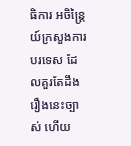ធិការ អចិន្ត្រៃយ៍ក្រសួងការបរទេស ដែលគួរតែដឹងរឿងនេះច្បាស់ ហើយ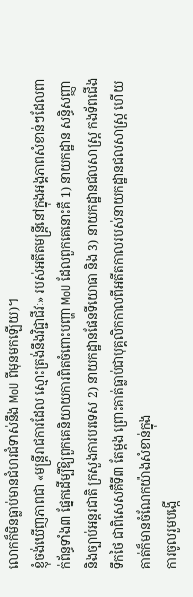លោកក៏មិនធ្លាប់មានជំហរជំទាស់នឹង MoU ពីមុនមកឡើយ)។
ខ្ញុំចង់ឃើញភាពជា «មន្ត្រីរាជការដែល ស្មោះត្រង់នឹងវិជ្ជាជីវៈ» របស់អតីតមន្ត្រីនៅក្នុងអង្គភាពសំខាន់ៗដែលពាក់ព័ន្ធទាំង៣ ផ្នែកដើម្បីឱ្យពួកគេនិយាយការពិតចំពោះបញ្ហា MoU ដែលពួកគេនោះគឺ 1) នាយកដ្ឋាន សន្ធិសញ្ញា និងច្បាប់អន្តរជាតិ ក្រសួងការបរទេស 2) នាយកដ្ឋានផែនទីយោធា និង 3) នាយកដ្ឋានជលសាស្ត្រ កងទ័ពជើងទឹកថៃ ជាពិសេសគឺទី៣ តែម្តង ព្រោះគាត់ធ្លាប់ជាបុគ្គលិកកាលពីអតីតកាលរបស់នាយកដ្ឋានជលសាស្ត្រ ហើយគាត់ក៏មានចំណែកយ៉ាងសំខាន់ក្នុង
ការចូលរួមបង្កើ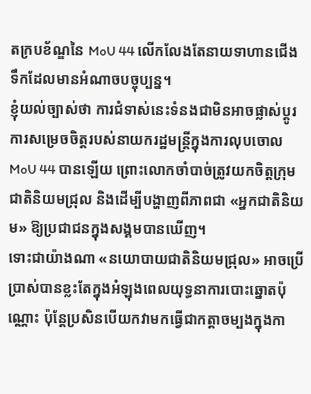តក្របខ័ណ្ឌនៃ MoU 44 លើកលែងតែនាយទាហានជើងទឹកដែលមានអំណាចបច្ចុប្បន្ន។
ខ្ញុំយល់ច្បាស់ថា ការជំទាស់នេះទំនងជាមិនអាចផ្លាស់ប្តូរការសម្រេចចិត្តរបស់នាយករដ្ឋមន្ត្រីក្នុងការលុបចោល MoU 44 បានឡើយ ព្រោះលោកចាំបាច់ត្រូវយកចិត្តក្រុមជាតិនិយមជ្រុល និងដើម្បីបង្ហាញពីភាពជា «អ្នកជាតិនិយម» ឱ្យប្រជាជនក្នុងសង្គមបានឃើញ។
ទោះជាយ៉ាងណា «នយោបាយជាតិនិយមជ្រុល» អាចប្រើប្រាស់បានខ្លះតែក្នុងអំឡុងពេលយុទ្ធនាការបោះឆ្នោតប៉ុណ្ណោះ ប៉ុន្តែប្រសិនបើយកវាមកធ្វើជាកត្តាចម្បងក្នុងកា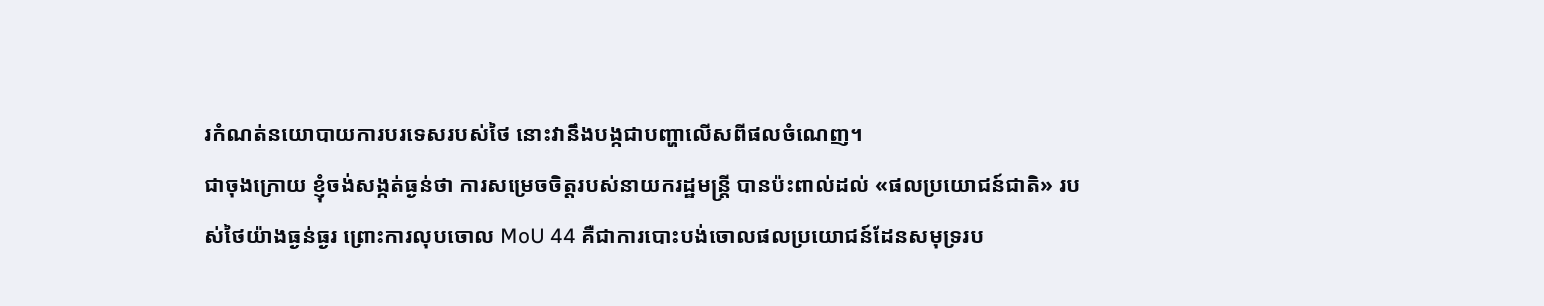រកំណត់នយោបាយការបរទេសរបស់ថៃ នោះវានឹងបង្កជាបញ្ហាលើសពីផលចំណេញ។
ជាចុងក្រោយ ខ្ញុំចង់សង្កត់ធ្ងន់ថា ការសម្រេចចិត្តរបស់នាយករដ្ឋមន្ត្រី បានប៉ះពាល់ដល់ «ផលប្រយោជន៍ជាតិ» របស់ថៃយ៉ាងធ្ងន់ធ្ងរ ព្រោះការលុបចោល MoU 44 គឺជាការបោះបង់ចោលផលប្រយោជន៍ដែនសមុទ្ររប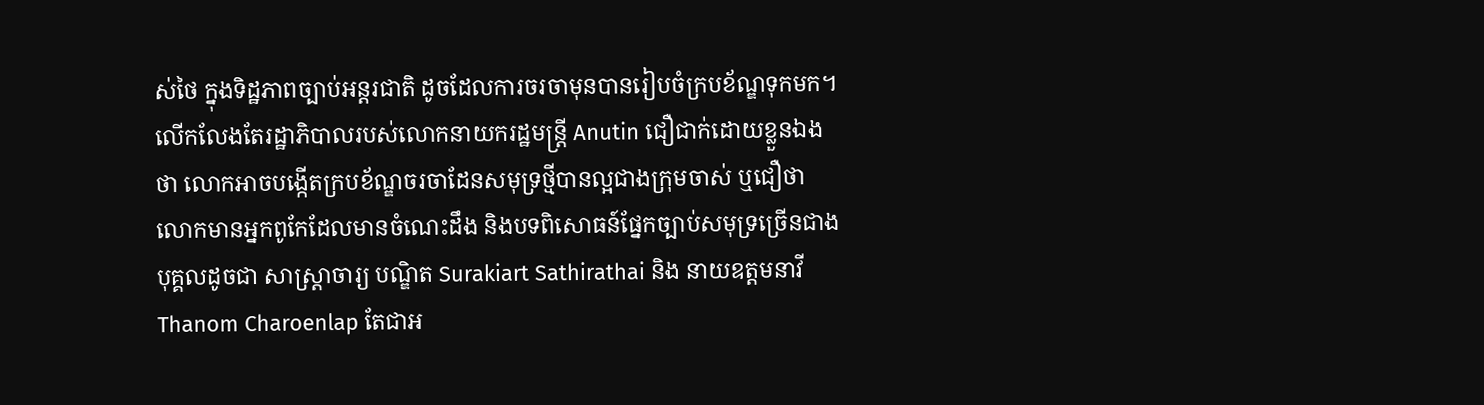ស់ថៃ ក្នុងទិដ្ឋភាពច្បាប់អន្តរជាតិ ដូចដែលការចរចាមុនបានរៀបចំក្របខ័ណ្ឌទុកមក។
លើកលែងតែរដ្ឋាភិបាលរបស់លោកនាយករដ្ឋមន្ត្រី Anutin ជឿជាក់ដោយខ្លួនឯងថា លោកអាចបង្កើតក្របខ័ណ្ឌចរចាដែនសមុទ្រថ្មីបានល្អជាងក្រុមចាស់ ឬជឿថា លោកមានអ្នកពូកែដែលមានចំណេះដឹង និងបទពិសោធន៍ផ្នែកច្បាប់សមុទ្រច្រើនជាងបុគ្គលដូចជា សាស្ត្រាចារ្យ បណ្ឌិត Surakiart Sathirathai និង នាយឧត្តមនាវី Thanom Charoenlap តែជាអ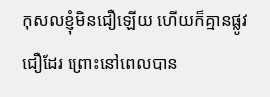កុសលខ្ញុំមិនជឿឡើយ ហើយក៏គ្មានផ្លូវជឿដែរ ព្រោះនៅពេលបាន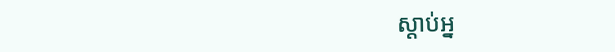ស្តាប់អ្ន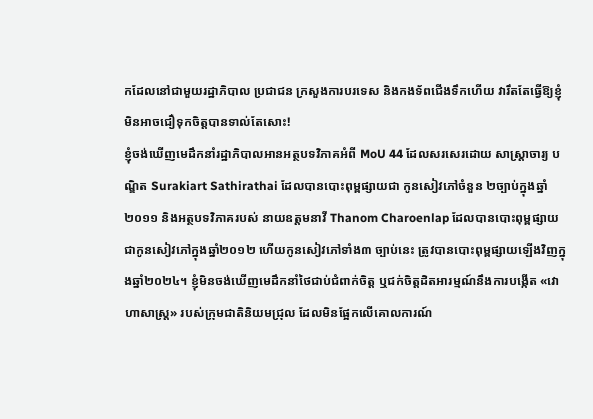កដែលនៅជាមួយរដ្ឋាភិបាល ប្រជាជន ក្រសួងការបរទេស និងកងទ័ពជើងទឹកហើយ វារឹតតែធ្វើឱ្យខ្ញុំមិនអាចជឿទុកចិត្តបានទាល់តែសោះ!
ខ្ញុំចង់ឃើញមេដឹកនាំរដ្ឋាភិបាលអានអត្ថបទវិភាគអំពី MoU 44 ដែលសរសេរដោយ សាស្ត្រាចារ្យ បណ្ឌិត Surakiart Sathirathai ដែលបានបោះពុម្ពផ្សាយជា កូនសៀវភៅចំនួន ២ច្បាប់ក្នុងឆ្នាំ២០១១ និងអត្ថបទវិភាគរបស់ នាយឧត្តមនាវី Thanom Charoenlap ដែលបានបោះពុម្ពផ្សាយជាកូនសៀវភៅក្នុងឆ្នាំ២០១២ ហើយកូនសៀវភៅទាំង៣ ច្បាប់នេះ ត្រូវបានបោះពុម្ពផ្សាយឡើងវិញក្នុងឆ្នាំ២០២៤។ ខ្ញុំមិនចង់ឃើញមេដឹកនាំថៃជាប់ជំពាក់ចិត្ត ឬជក់ចិត្តដិតអារម្មណ៍នឹងការបង្កើត «វោហាសាស្ត្រ» របស់ក្រុមជាតិនិយមជ្រុល ដែលមិនផ្អែកលើគោលការណ៍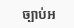ច្បាប់អ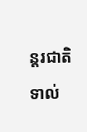ន្តរជាតិទាល់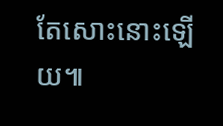តែសោះនោះឡើយ៕